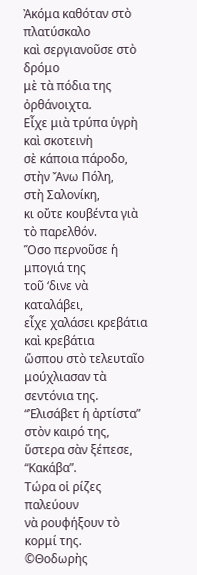Ἀκόμα καθόταν στὸ πλατύσκαλο
καὶ σεργιανοῦσε στὸ δρόμο
μὲ τὰ πόδια της ὀρθάνοιχτα.
Εἶχε μιὰ τρύπα ὑγρὴ καὶ σκοτεινὴ
σὲ κάποια πάροδο, στὴν Ἄνω Πόλη,
στὴ Σαλονίκη,
κι οὔτε κουβέντα γιὰ τὸ παρελθόν.
Ὅσο περνοῦσε ἡ μπογιά της
τοῦ ‘δινε νὰ καταλάβει,
εἶχε χαλάσει κρεβάτια καὶ κρεβάτια
ὥσπου στὸ τελευταῖο
μούχλιασαν τὰ σεντόνια της.
“Ἐλισάβετ ἡ ἀρτίστα” στὸν καιρό της,
ὕστερα σὰν ξέπεσε, “Κακάβα”.
Τώρα οἱ ρίζες παλεύουν
νὰ ρουφήξουν τὸ κορμί της.
©Θοδωρὴς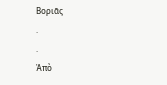Βοριᾶς
.
.
Ἀπὸ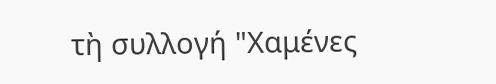τὴ συλλογή "Χαμένες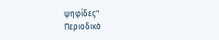ψηφίδες"
Περιοδικὸ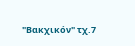"Βακχικόν" τχ.7